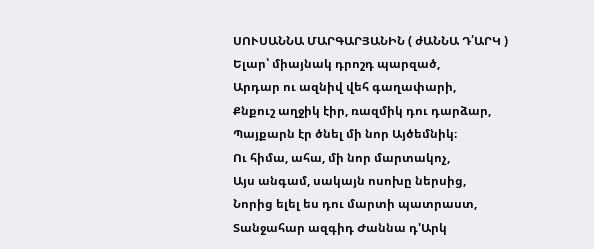ՍՈՒՍԱՆՆԱ ՄԱՐԳԱՐՅԱՆԻՆ ( ժԱՆՆԱ Դ՛ԱՐԿ )
Ելար՝ միայնակ դրոշդ պարզած,
Արդար ու ազնիվ վեհ գաղափարի,
Քնքուշ աղջիկ էիր, ռազմիկ դու դարձար,
Պայքարն էր ծնել մի նոր Այծեմնիկ։
Ու հիմա, ահա, մի նոր մարտակոչ,
Այս անգամ, սակայն ոսոխը ներսից,
Նորից ելել ես դու մարտի պատրաստ,
Տանջահար ազգիդ Ժաննա դ'Արկ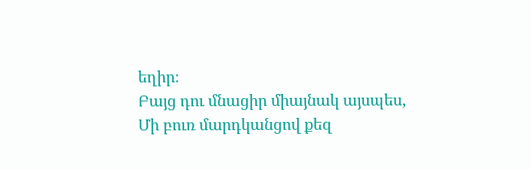եղիր։
Բայց դու մնացիր միայնակ այսպես,
Մի բուռ մարդկանցով քեզ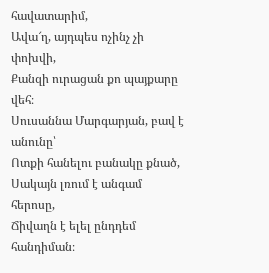հավատարիմ,
Ավա՜ղ, այդպես ոչինչ չի փոխվի,
Քանզի ուրացան քո պայքարը վեհ։
Սուսաննա Մարգարյան, բավ է անունը՝
Ոտքի հանելու բանակը քնած,
Սակայն լռում է անգամ հերոսը,
Ճիվաղն է ելել ընդդեմ հանդիման։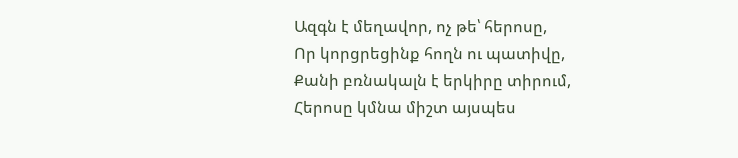Ազգն է մեղավոր, ոչ թե՝ հերոսը,
Որ կորցրեցինք հողն ու պատիվը,
Քանի բռնակալն է երկիրը տիրում,
Հերոսը կմնա միշտ այսպես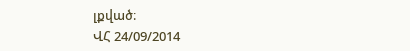լքված։
ՎՀ 24/09/2014